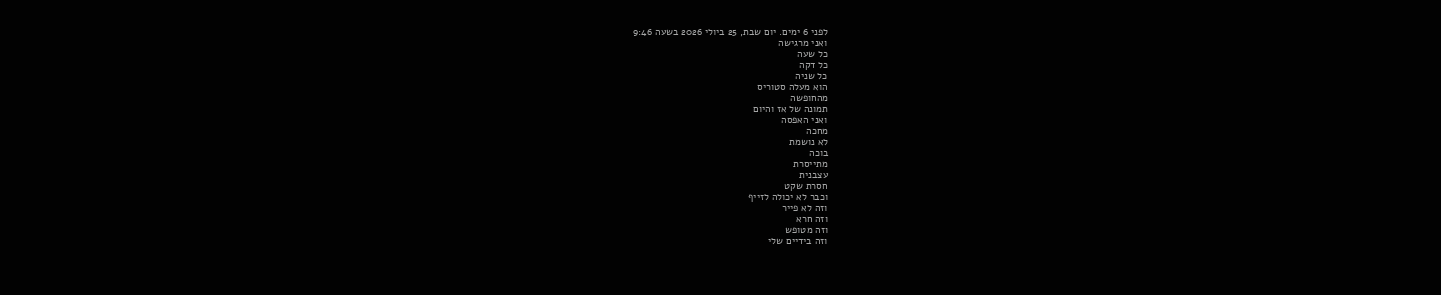לפני 6 ימים. יום שבת, 25 ביולי 2026 בשעה 9:46
ואני מרגישה
כל שעה
כל דקה
כל שניה
הוא מעלה סטוריס
מהחופשה
תמונה של אז והיום
ואני האפסה
מחכה
לא נושמת
בוכה
מתייסרת
עצבנית
חסרת שקט
וכבר לא יכולה לזייף
וזה לא פייר
וזה חרא
וזה מטופש
וזה בידיים שלי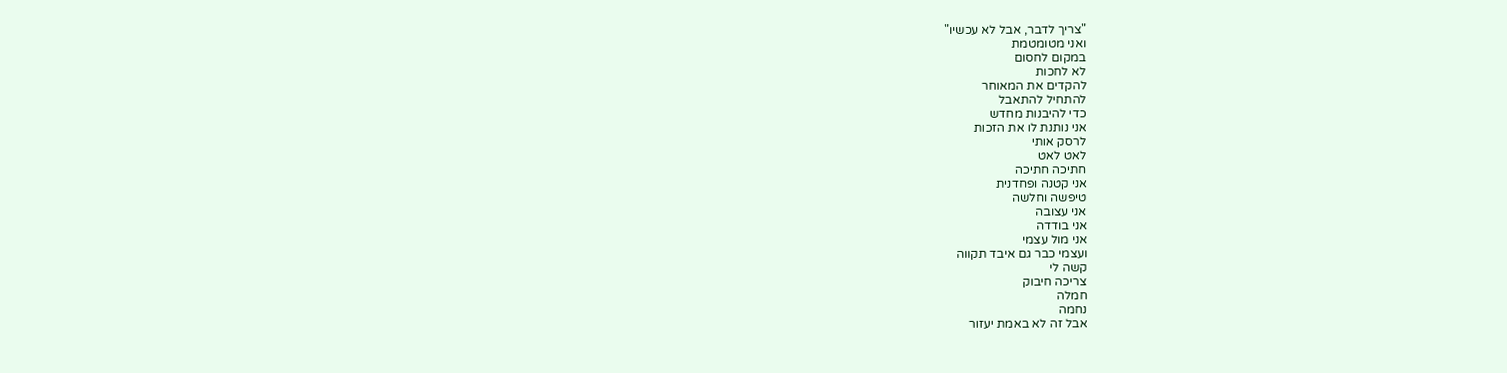"צריך לדבר, אבל לא עכשיו"
ואני מטומטמת
במקום לחסום
לא לחכות
להקדים את המאוחר
להתחיל להתאבל
כדי להיבנות מחדש
אני נותנת לו את הזכות
לרסק אותי
לאט לאט
חתיכה חתיכה
אני קטנה ופחדנית
טיפשה וחלשה
אני עצובה
אני בודדה
אני מול עצמי
ועצמי כבר גם איבד תקווה
קשה לי
צריכה חיבוק
חמלה
נחמה
אבל זה לא באמת יעזור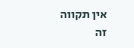אין תקווה
זה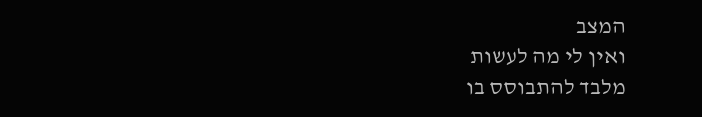המצב
ואין לי מה לעשות
מלבד להתבוסס בו